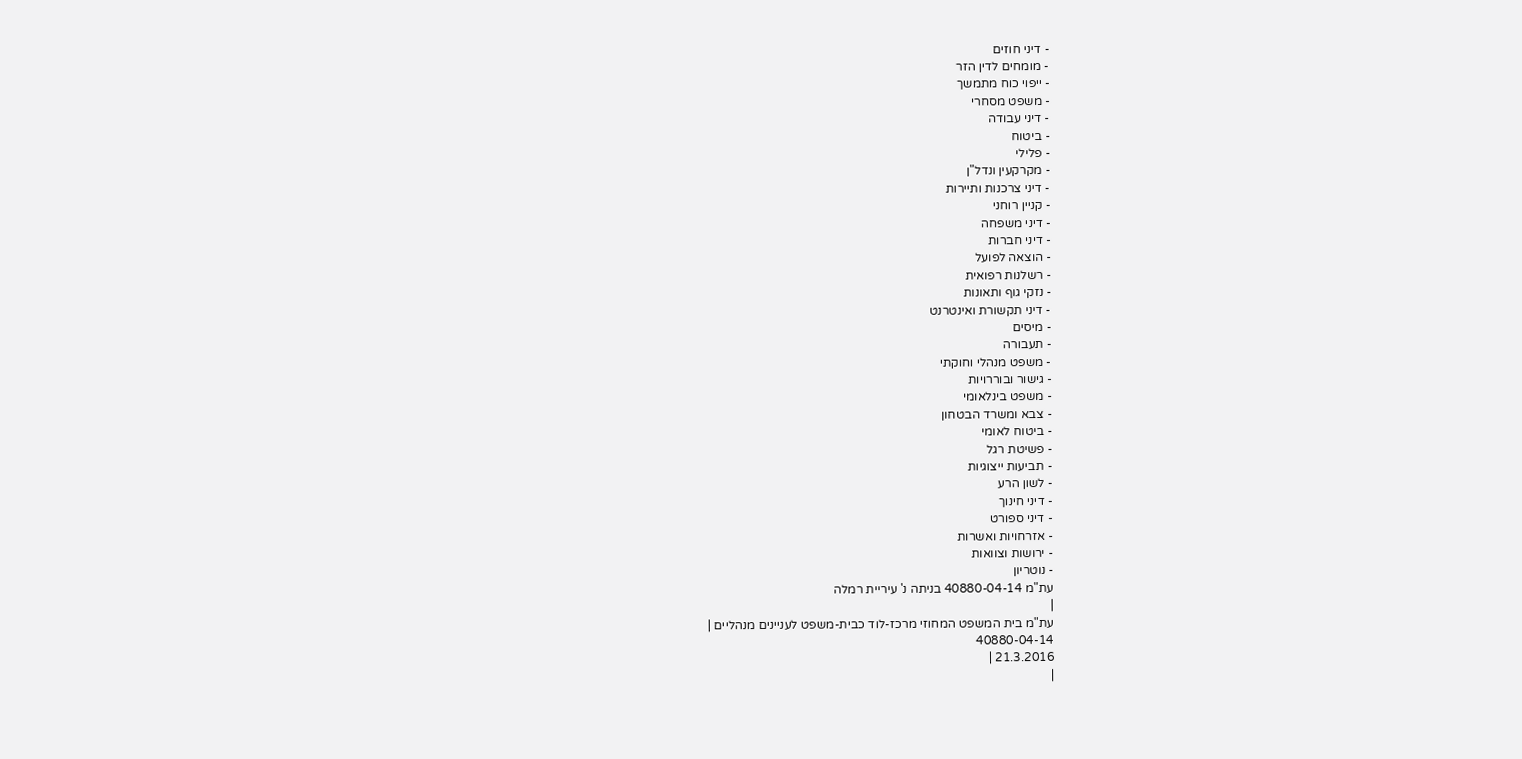- דיני חוזים
- מומחים לדין הזר
- ייפוי כוח מתמשך
- משפט מסחרי
- דיני עבודה
- ביטוח
- פלילי
- מקרקעין ונדל"ן
- דיני צרכנות ותיירות
- קניין רוחני
- דיני משפחה
- דיני חברות
- הוצאה לפועל
- רשלנות רפואית
- נזקי גוף ותאונות
- דיני תקשורת ואינטרנט
- מיסים
- תעבורה
- משפט מנהלי וחוקתי
- גישור ובוררויות
- משפט בינלאומי
- צבא ומשרד הבטחון
- ביטוח לאומי
- פשיטת רגל
- תביעות ייצוגיות
- לשון הרע
- דיני חינוך
- דיני ספורט
- אזרחויות ואשרות
- ירושות וצוואות
- נוטריון
עת"מ 40880-04-14 בניתה נ' עיריית רמלה
|
עת"מ בית המשפט המחוזי מרכז-לוד כבית-משפט לעניינים מנהליים |
40880-04-14
21.3.2016 |
|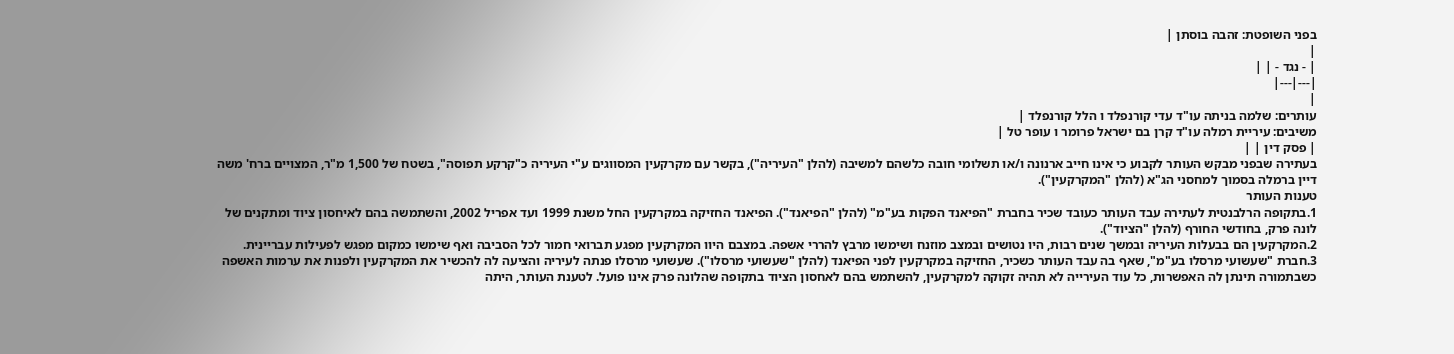בפני השופטת: זהבה בוסתן |
|
| - נגד - | |
|---|---|
|
עותרים: שלמה בניתה עו"ד עדי קורנפלד ו הלל קורנפלד |
משיבים: עיריית רמלה עו"ד קרן בם ישראל פרומר ו עופר טל |
| פסק דין | |
בעתירה שבפני מבקש העותר לקבוע כי אינו חייב ארנונה ו/או תשלומי חובה כלשהם למשיבה (להלן "העיריה"), בקשר עם מקרקעין המסווגים ע"י העיריה כ"קרקע תפוסה", בשטח של 1,500 מ"ר, המצויים ברח' משה דיין ברמלה בסמוך למחסני הג"א (להלן "המקרקעין").
טענות העותר
1.בתקופה הרלבנטית לעתירה עבד העותר כעובד שכיר בחברת "הפיאנד הפקות בע"מ" (להלן "הפיאנד"). הפיאנד החזיקה במקרקעין החל משנת 1999 ועד אפריל 2002, והשתמשה בהם לאיחסון ציוד ומתקנים של לונה פרק, בחודשי החורף (להלן "הציוד").
2.המקרקעין הם בבעלות העיריה ובמשך שנים רבות, היו נטושים ובמצב מוזנח ושימשו מרבץ להררי אשפה. במצבם היוו המקרקעין מפגע תברואי חמור לכל הסביבה ואף שימשו כמקום מפגש לפעילות עבריינית.
3.חברת "שעשועי מרסלו בע"מ", שאף בה עבד העותר כשכיר, החזיקה במקרקעין לפני הפיאנד (להלן "שעשועי מרסלו"). שעשועי מרסלו פנתה לעיריה והציעה לה להכשיר את המקרקעין ולפנות את ערמות האשפה כשבתמורה תינתן לה האפשרות, כל עוד העירייה לא תהיה זקוקה למקרקעין, להשתמש בהם לאחסון הציוד בתקופה שהלונה פרק אינו פועל. לטענת העותר, היתה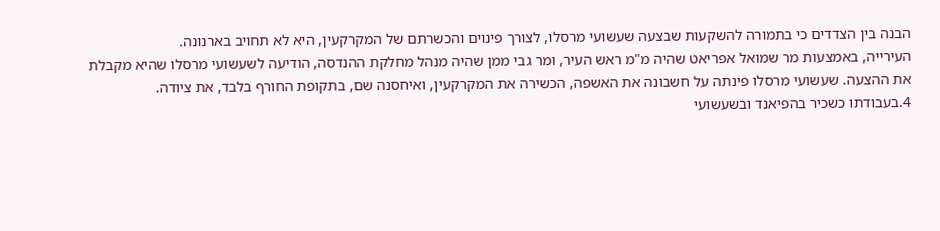הבנה בין הצדדים כי בתמורה להשקעות שבצעה שעשועי מרסלו, לצורך פינוים והכשרתם של המקרקעין, היא לא תחויב בארנונה.
העירייה, באמצעות מר שמואל אפריאט שהיה מ"מ ראש העיר, ומר גבי ממן שהיה מנהל מחלקת ההנדסה, הודיעה לשעשועי מרסלו שהיא מקבלת את ההצעה. שעשועי מרסלו פינתה על חשבונה את האשפה, הכשירה את המקרקעין, ואיחסנה שם, בתקופת החורף בלבד, את ציודה.
4.בעבודתו כשכיר בהפיאנד ובשעשועי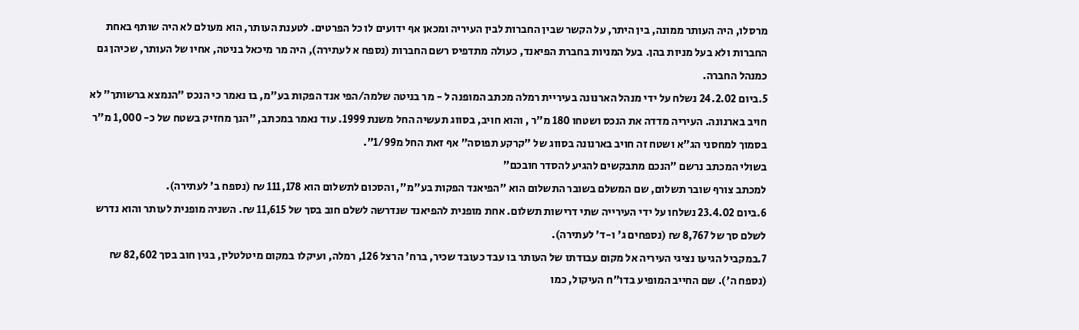מרסלו, היה העותר ממונה, בין היתר, על הקשר שבין החברות לבין העיריה ומכאן אף ידועים לו כל הפרטים. לטענת העותר, הוא מעולם לא היה שותף באחת החברות ולא בעל מניות בהן. בעל המניות בחברת הפיאנד, כעולה מתדפיס רשם החברות (נספח א לעתירה), היה מר מיכאל בניטה, אחיו של העותר, שכיהן גם כמנהל החברה.
5.ביום 24.2.02 נשלח על ידי מנהל הארנונה בעיריית רמלה מכתב המופנה ל - מר בניטה שלמה/הפי אנד הפקות בע"מ, בו נאמר כי הנכס "הנמצא ברשותך" לא חויב בארנונה. העיריה מדדה את הנכס ושטחו 180 מ"ר , והוא חויב, בסווג תעשיה החל משנת 1999. עוד נאמר במכתב, "הנך מחזיק בשטח של כ- 1,000 מ"ר בסמוך למחסני הג"א ושטח זה חויב בארנונה בסווג של "קרקע תפוסה" אף זאת החל מ1/99".
בשולי המכתב נרשם "הנכם מתבקשים להגיע להסדר חובכם"
למכתב צורף שובר תשלום, שם המשלם בשובר התשלום הוא "הפיאנד הפקות בע"מ", והסכום לתשלום הוא 111,178 ₪ (נספח ב' לעתירה).
6.ביום 23.4.02 נשלחו על ידי העירייה שתי דרישות תשלום. אחת מופנית להפיאנד שנדרשה לשלם חוב בסך של 11,615 ₪. השניה מופנית לעותר והוא נדרש לשלם סך של 8,767 ₪ (נספחים ג' ו-ד' לעתירה).
7.במקביל הגיעו נציגי העיריה אל מקום עבודתו של העותר בו עבד כעובד שכיר, ברח' הרצל 126, רמלה, ועיקלו במקום מיטלטלין, בגין חוב בסך 82,602 ₪ (נספח ה'). שם החייב המופיע בדו"ח העיקול, כמו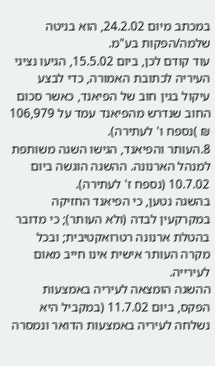במכתב מיום 24.2.02, הוא בניטה שלמה/הפקות בע"מ.
עוד קודם לכן, ביום 15.5.02, הגיעו נציגי העיריה לכתובת האמורה, כדי לבצע עיקול בגין חוב של הפיאנד, כאשר סכום החוב שנדרש מהפיאנד עמד על 106,979 ₪ )נספח ו' לעתירה).
8.העותר והפיאנד, הגישו השגה משותפת למנהל הארנונה. ההשגה הוגשה ביום 10.7.02 (נספח ז' לעתירה).
בהשגה נטען, כי הפיאנד החזיקה במקרקעין לבדה (ולא העותר); כי מדובר בהטלת ארנונה רטרואקטיבית; ובכל מקרה העותר אישית אינו חייב מאום לעירייה.
ההשגה הומצאה לעיריה באמצעות הפקס, ביום 11.7.02 (במקביל היא נשלחה לעיריה באמצעות הדואר ונמסרה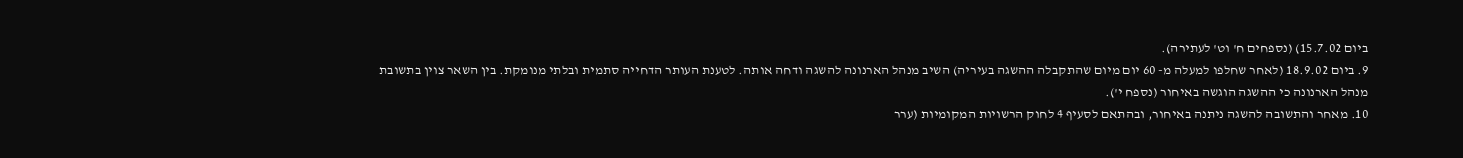ביום 15.7.02) (נספחים ח' וט' לעתירה).
9. ביום 18.9.02 (לאחר שחלפו למעלה מ- 60 יום מיום שהתקבלה ההשגה בעיריה) השיב מנהל הארנונה להשגה ודחה אותה. לטענת העותר הדחייה סתמית ובלתי מנומקת. בין השאר צוין בתשובת מנהל הארנונה כי ההשגה הוגשה באיחור (נספח י').
10. מאחר והתשובה להשגה ניתנה באיחור, ובהתאם לסעיף 4 לחוק הרשויות המקומיות (ערר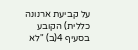על קביעת ארנונה כללית) הקובע בסעיף 4(ב) "לא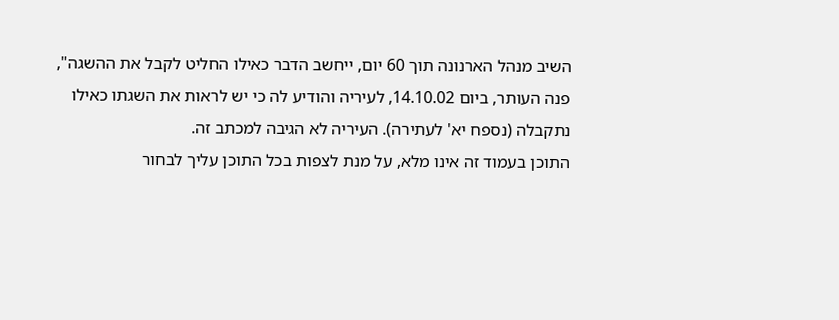השיב מנהל הארנונה תוך 60 יום, ייחשב הדבר כאילו החליט לקבל את ההשגה", פנה העותר, ביום 14.10.02, לעיריה והודיע לה כי יש לראות את השגתו כאילו נתקבלה (נספח יא' לעתירה). העיריה לא הגיבה למכתב זה.
התוכן בעמוד זה אינו מלא, על מנת לצפות בכל התוכן עליך לבחור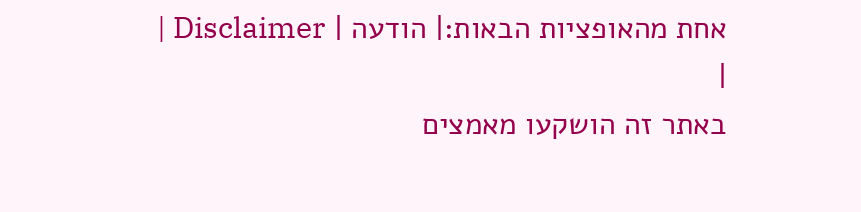אחת מהאופציות הבאות:| הודעה | Disclaimer |
|
באתר זה הושקעו מאמצים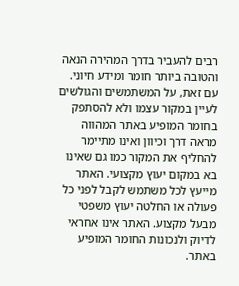רבים להעביר בדרך המהירה הנאה והטובה ביותר חומר ומידע חיוני. עם זאת, על המשתמשים והגולשים לעיין במקור עצמו ולא להסתפק בחומר המופיע באתר המהווה מראה דרך וכיוון ואינו מתיימר להחליף את המקור כמו גם שאינו בא במקום יעוץ מקצועי. האתר מייעץ לכל משתמש לקבל לפני כל פעולה או החלטה יעוץ משפטי מבעל מקצוע. האתר אינו אחראי לדיוק ולנכונות החומר המופיע באתר.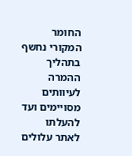החומר המקורי נחשף בתהליך ההמרה לעיוותים מסויימים ועד להעלתו לאתר עלולים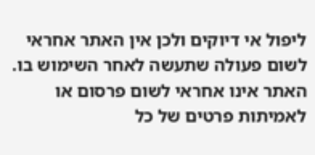ליפול אי דיוקים ולכן אין האתר אחראי לשום פעולה שתעשה לאחר השימוש בו. האתר אינו אחראי לשום פרסום או לאמיתות פרטים של כל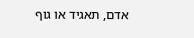אדם, תאגיד או גוף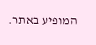המופיע באתר.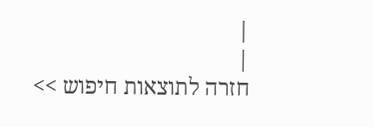|
|
חזרה לתוצאות חיפוש >>